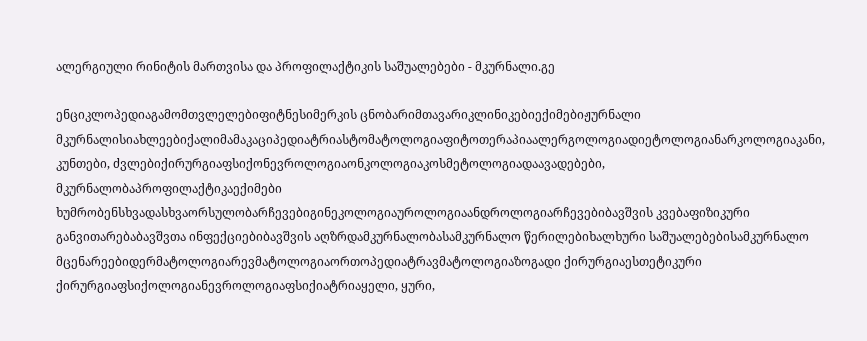ალერგიული რინიტის მართვისა და პროფილაქტიკის საშუალებები - მკურნალი.გე

ენციკლოპედიაგამომთვლელებიფიტნესიმერკის ცნობარიმთავარიკლინიკებიექიმებიჟურნალი მკურნალისიახლეებიქალიმამაკაციპედიატრიასტომატოლოგიაფიტოთერაპიაალერგოლოგიადიეტოლოგიანარკოლოგიაკანი, კუნთები, ძვლებიქირურგიაფსიქონევროლოგიაონკოლოგიაკოსმეტოლოგიადაავადებები, მკურნალობაპროფილაქტიკაექიმები ხუმრობენსხვადასხვაორსულობარჩევებიგინეკოლოგიაუროლოგიაანდროლოგიარჩევებიბავშვის კვებაფიზიკური განვითარებაბავშვთა ინფექციებიბავშვის აღზრდამკურნალობასამკურნალო წერილებიხალხური საშუალებებისამკურნალო მცენარეებიდერმატოლოგიარევმატოლოგიაორთოპედიატრავმატოლოგიაზოგადი ქირურგიაესთეტიკური ქირურგიაფსიქოლოგიანევროლოგიაფსიქიატრიაყელი, ყური,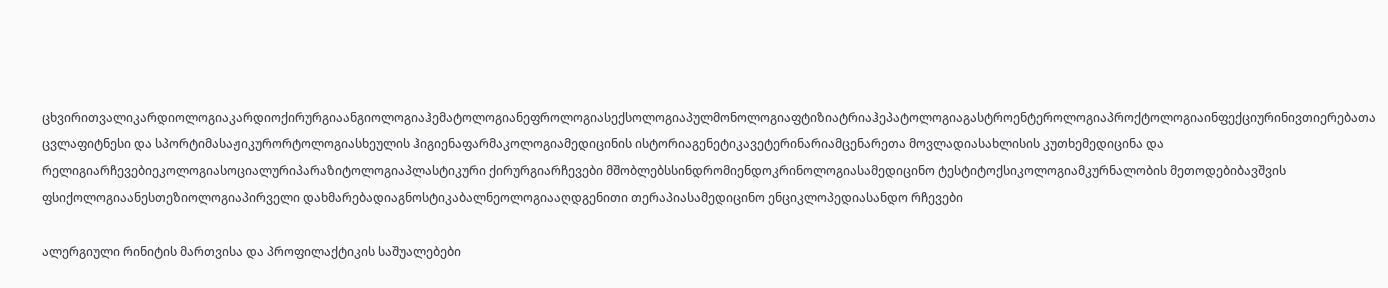ცხვირითვალიკარდიოლოგიაკარდიოქირურგიაანგიოლოგიაჰემატოლოგიანეფროლოგიასექსოლოგიაპულმონოლოგიაფტიზიატრიაჰეპატოლოგიაგასტროენტეროლოგიაპროქტოლოგიაინფექციურინივთიერებათა ცვლაფიტნესი და სპორტიმასაჟიკურორტოლოგიასხეულის ჰიგიენაფარმაკოლოგიამედიცინის ისტორიაგენეტიკავეტერინარიამცენარეთა მოვლადიასახლისის კუთხემედიცინა და რელიგიარჩევებიეკოლოგიასოციალურიპარაზიტოლოგიაპლასტიკური ქირურგიარჩევები მშობლებსსინდრომიენდოკრინოლოგიასამედიცინო ტესტიტოქსიკოლოგიამკურნალობის მეთოდებიბავშვის ფსიქოლოგიაანესთეზიოლოგიაპირველი დახმარებადიაგნოსტიკაბალნეოლოგიააღდგენითი თერაპიასამედიცინო ენციკლოპედიასანდო რჩევები

ალერგიული რინიტის მართვისა და პროფილაქტიკის საშუალებები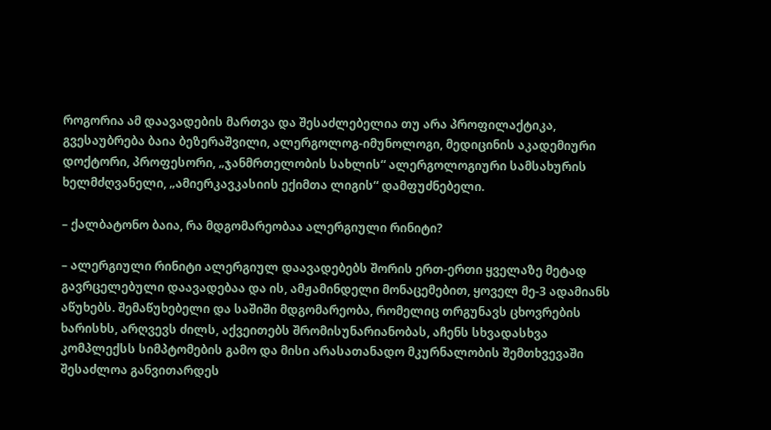როგორია ამ დაავადების მართვა და შესაძლებელია თუ არა პროფილაქტიკა, გვესაუბრება ბაია ბეზერაშვილი, ალერგოლოგ-იმუნოლოგი, მედიცინის აკადემიური დოქტორი, პროფესორი, „ჯანმრთელობის სახლის“ ალერგოლოგიური სამსახურის ხელმძღვანელი, „ამიერკავკასიის ექიმთა ლიგის“ დამფუძნებელი.

– ქალბატონო ბაია, რა მდგომარეობაა ალერგიული რინიტი?

– ალერგიული რინიტი ალერგიულ დაავადებებს შორის ერთ-ერთი ყველაზე მეტად გავრცელებული დაავადებაა და ის, ამჟამინდელი მონაცემებით, ყოველ მე-3 ადამიანს აწუხებს. შემაწუხებელი და საშიში მდგომარეობა, რომელიც თრგუნავს ცხოვრების ხარისხს, არღვევს ძილს, აქვეითებს შრომისუნარიანობას, აჩენს სხვადასხვა კომპლექსს სიმპტომების გამო და მისი არასათანადო მკურნალობის შემთხვევაში შესაძლოა განვითარდეს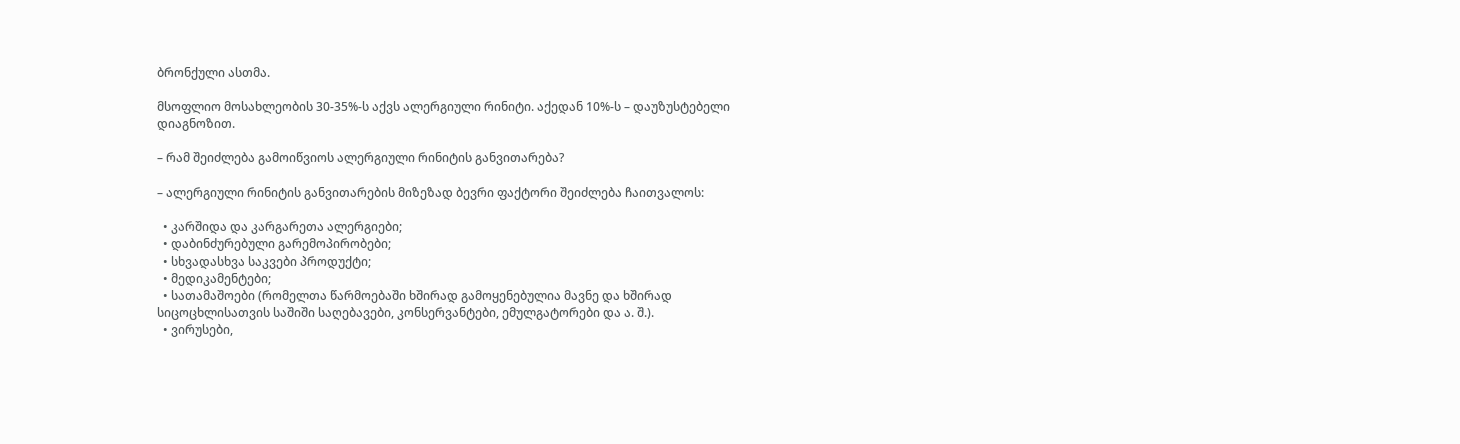ბრონქული ასთმა.

მსოფლიო მოსახლეობის 30-35%-ს აქვს ალერგიული რინიტი. აქედან 10%-ს – დაუზუსტებელი დიაგნოზით.

– რამ შეიძლება გამოიწვიოს ალერგიული რინიტის განვითარება?

– ალერგიული რინიტის განვითარების მიზეზად ბევრი ფაქტორი შეიძლება ჩაითვალოს:

  • კარშიდა და კარგარეთა ალერგიები;
  • დაბინძურებული გარემოპირობები;
  • სხვადასხვა საკვები პროდუქტი;
  • მედიკამენტები;
  • სათამაშოები (რომელთა წარმოებაში ხშირად გამოყენებულია მავნე და ხშირად სიცოცხლისათვის საშიში საღებავები, კონსერვანტები, ემულგატორები და ა. შ.).
  • ვირუსები,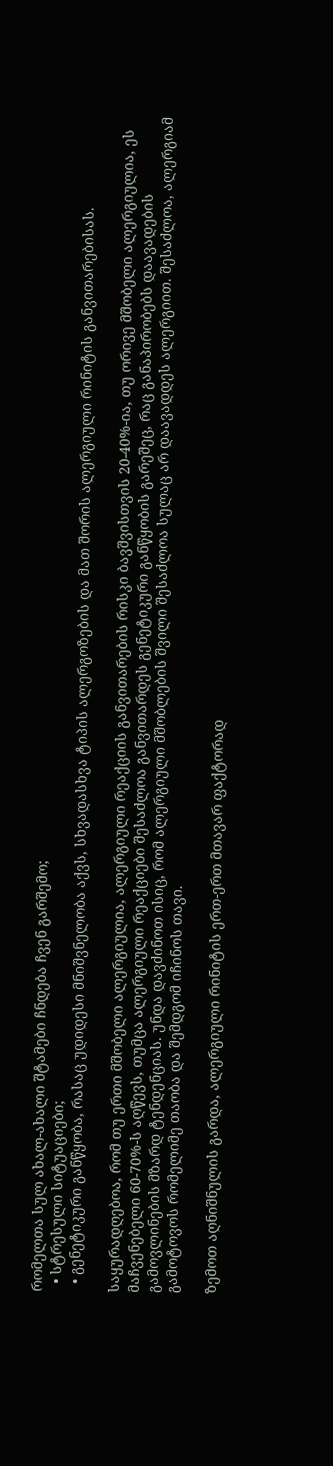რომელთა სულ ახალ-ახალი შტამები ჩნდება ჩვენ გარშემო;
  • სტრესული სიტუაციები;
  • გენეტიკური განწყობა, რასაც უდიდესი მნიშვნელობა აქვს, სხვადასხვა ტიპის ალერგოზების და მათ შორის ალერგიული რინიტის განვითარებისას.

საყურადღებოა, რომ თუ ერთი მშობელი ალერგიულია, ალერგიული რეაქციის განვითარების რისკი ბავშვისთვის 20-40%-ია, თუ ორივე მშობელი ალერგიულია, ეს მაჩვენებელი 60-70%-ს აღწევს, თუმცა ალერგიული რეაქციები შესაძლოა განვითარდეს გენეტიკური განწყობის გარეშეც, რაც განაპირობებს დაავადების გამოვლინების მზარდ ტენდენციას. უნდა დავძინოთ ისიც, რომ ალერგიული მშობლების შვილი შესაძლოა სულაც არ დაავადდეს ალერგიით. შესაძლოა, ალერგიამ გამოტოვოს რომელიმე თაობა და შემდგომ იჩინოს თავი.

ზემოთ აღნიშნულის გარდა, ალერგიული რინიტის ერთ-ერთ მთავარ ფაქტორად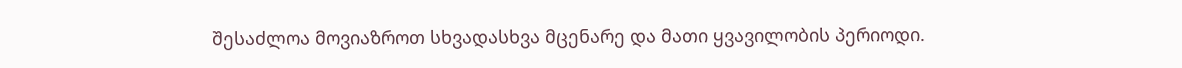შესაძლოა მოვიაზროთ სხვადასხვა მცენარე და მათი ყვავილობის პერიოდი.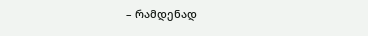– რამდენად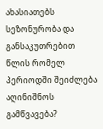ახასიათებს სეზონურობა და განსაკუთრებით წლის რომელ პერიოდში შეიძლება აღინიშნოს გამწვავება?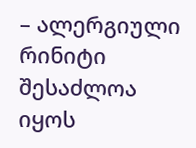– ალერგიული რინიტი შესაძლოა იყოს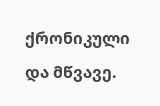ქრონიკული და მწვავე.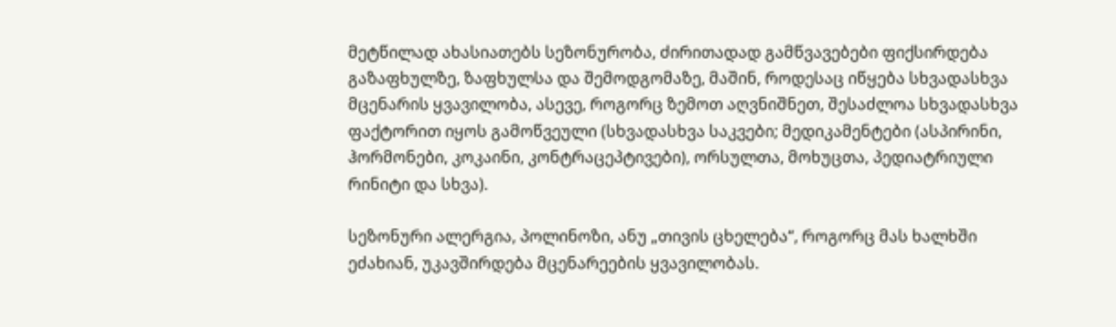მეტწილად ახასიათებს სეზონურობა, ძირითადად გამწვავებები ფიქსირდება გაზაფხულზე, ზაფხულსა და შემოდგომაზე, მაშინ, როდესაც იწყება სხვადასხვა მცენარის ყვავილობა, ასევე, როგორც ზემოთ აღვნიშნეთ, შესაძლოა სხვადასხვა ფაქტორით იყოს გამოწვეული (სხვადასხვა საკვები; მედიკამენტები (ასპირინი, ჰორმონები, კოკაინი, კონტრაცეპტივები), ორსულთა, მოხუცთა, პედიატრიული რინიტი და სხვა).

სეზონური ალერგია, პოლინოზი, ანუ „თივის ცხელება“, როგორც მას ხალხში ეძახიან, უკავშირდება მცენარეების ყვავილობას.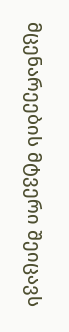მცენარეების მტვერი შეიცავს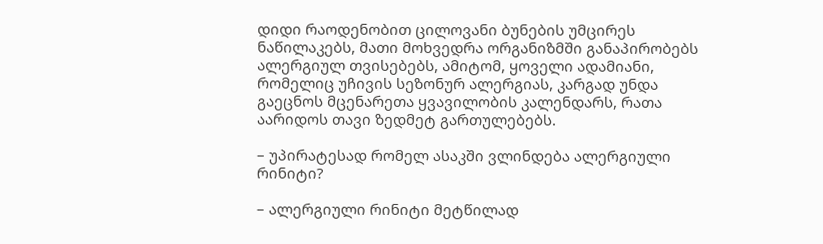დიდი რაოდენობით ცილოვანი ბუნების უმცირეს ნაწილაკებს, მათი მოხვედრა ორგანიზმში განაპირობებს ალერგიულ თვისებებს, ამიტომ, ყოველი ადამიანი, რომელიც უჩივის სეზონურ ალერგიას, კარგად უნდა გაეცნოს მცენარეთა ყვავილობის კალენდარს, რათა აარიდოს თავი ზედმეტ გართულებებს.

– უპირატესად რომელ ასაკში ვლინდება ალერგიული რინიტი?

– ალერგიული რინიტი მეტწილად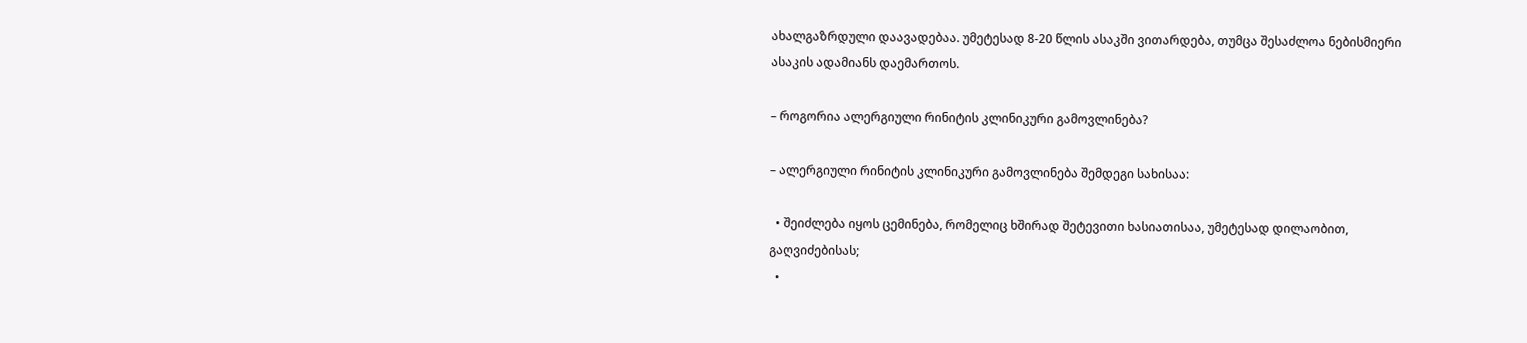ახალგაზრდული დაავადებაა. უმეტესად 8-20 წლის ასაკში ვითარდება, თუმცა შესაძლოა ნებისმიერი ასაკის ადამიანს დაემართოს.

– როგორია ალერგიული რინიტის კლინიკური გამოვლინება?

– ალერგიული რინიტის კლინიკური გამოვლინება შემდეგი სახისაა:

  • შეიძლება იყოს ცემინება, რომელიც ხშირად შეტევითი ხასიათისაა, უმეტესად დილაობით, გაღვიძებისას;
  •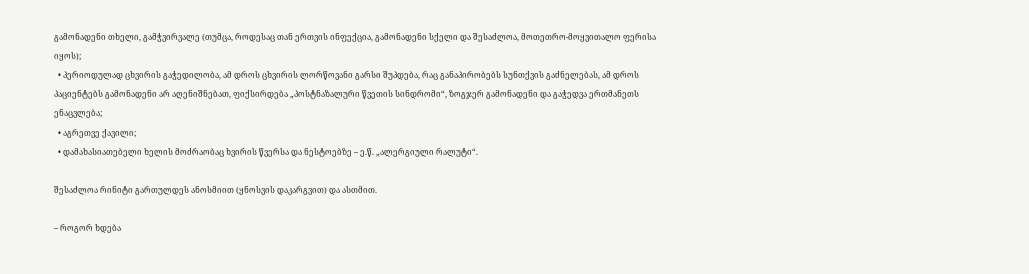გამონადენი თხელი, გამჭვირვალე (თუმცა, როდესაც თან ერთვის ინფექცია, გამონადენი სქელი და შესაძლოა, მოთეთრო-მოყვითალო ფერისა იყოს);
  • პერიოდულად ცხვირის გაჭედილობა, ამ დროს ცხვირის ლორწოვანი გარსი შუპდება, რაც განაპირობებს სუნთქვის გაძნელებას, ამ დროს პაციენტებს გამონადენი არ აღენიშნებათ, ფიქსირდება „პოსტნაზალური წვეთის სინდრომი“, ზოგჯერ გამონადენი და გაჭედვა ერთმანეთს ენაცვლება;
  • აგრეთვე ქავილი;
  • დამახასიათებელი ხელის მოძრაობაც ხვირის წვერსა და ნესტოებზე – ე.წ. „ალერგიული რალუტი“.

შესაძლოა რინიტი გართულდეს ანოსმიით (ყნოსვის დაკარგვით) და ასთმით.

– როგორ ხდება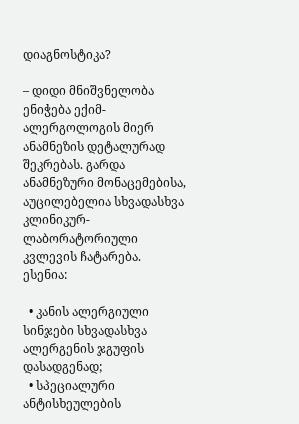დიაგნოსტიკა?

– დიდი მნიშვნელობა ენიჭება ექიმ-ალერგოლოგის მიერ ანამნეზის დეტალურად შეკრებას. გარდა ანამნეზური მონაცემებისა, აუცილებელია სხვადასხვა კლინიკურ-ლაბორატორიული კვლევის ჩატარება. ესენია:

  • კანის ალერგიული სინჯები სხვადასხვა ალერგენის ჯგუფის დასადგენად;
  • სპეციალური ანტისხეულების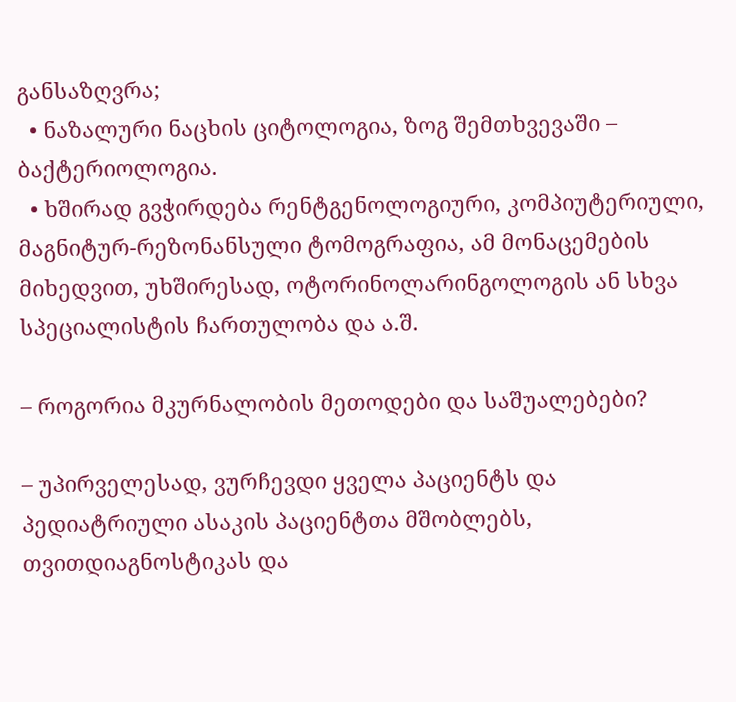განსაზღვრა;
  • ნაზალური ნაცხის ციტოლოგია, ზოგ შემთხვევაში – ბაქტერიოლოგია.
  • ხშირად გვჭირდება რენტგენოლოგიური, კომპიუტერიული, მაგნიტურ-რეზონანსული ტომოგრაფია, ამ მონაცემების მიხედვით, უხშირესად, ოტორინოლარინგოლოგის ან სხვა სპეციალისტის ჩართულობა და ა.შ.

– როგორია მკურნალობის მეთოდები და საშუალებები?

– უპირველესად, ვურჩევდი ყველა პაციენტს და პედიატრიული ასაკის პაციენტთა მშობლებს, თვითდიაგნოსტიკას და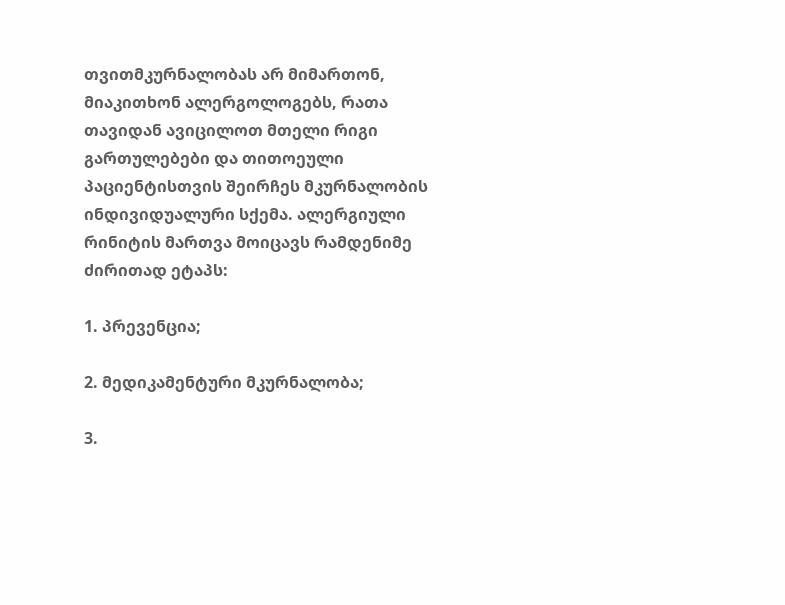თვითმკურნალობას არ მიმართონ, მიაკითხონ ალერგოლოგებს, რათა თავიდან ავიცილოთ მთელი რიგი გართულებები და თითოეული პაციენტისთვის შეირჩეს მკურნალობის ინდივიდუალური სქემა. ალერგიული რინიტის მართვა მოიცავს რამდენიმე ძირითად ეტაპს:

1. პრევენცია;

2. მედიკამენტური მკურნალობა;

3.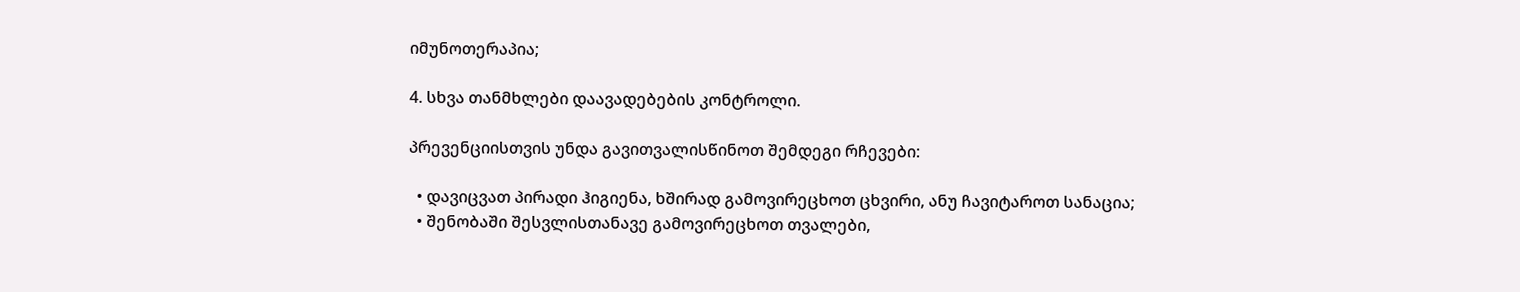იმუნოთერაპია;

4. სხვა თანმხლები დაავადებების კონტროლი.

პრევენციისთვის უნდა გავითვალისწინოთ შემდეგი რჩევები:

  • დავიცვათ პირადი ჰიგიენა, ხშირად გამოვირეცხოთ ცხვირი, ანუ ჩავიტაროთ სანაცია;
  • შენობაში შესვლისთანავე გამოვირეცხოთ თვალები,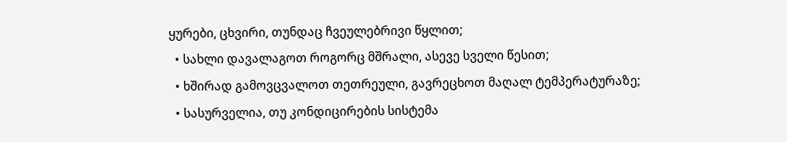ყურები, ცხვირი, თუნდაც ჩვეულებრივი წყლით;
  • სახლი დავალაგოთ როგორც მშრალი, ასევე სველი წესით;
  • ხშირად გამოვცვალოთ თეთრეული, გავრეცხოთ მაღალ ტემპერატურაზე;
  • სასურველია, თუ კონდიცირების სისტემა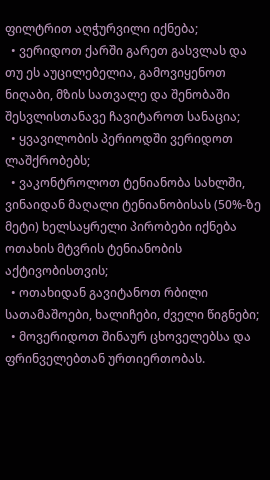ფილტრით აღჭურვილი იქნება;
  • ვერიდოთ ქარში გარეთ გასვლას და თუ ეს აუცილებელია, გამოვიყენოთ ნიღაბი, მზის სათვალე და შენობაში შესვლისთანავე ჩავიტაროთ სანაცია;
  • ყვავილობის პერიოდში ვერიდოთ ლაშქრობებს;
  • ვაკონტროლოთ ტენიანობა სახლში, ვინაიდან მაღალი ტენიანობისას (50%-ზე მეტი) ხელსაყრელი პირობები იქნება ოთახის მტვრის ტენიანობის აქტივობისთვის;
  • ოთახიდან გავიტანოთ რბილი სათამაშოები, ხალიჩები, ძველი წიგნები;
  • მოვერიდოთ შინაურ ცხოველებსა და ფრინველებთან ურთიერთობას.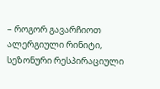– როგორ გავარჩიოთ ალერგიული რინიტი, სეზონური რესპირაციული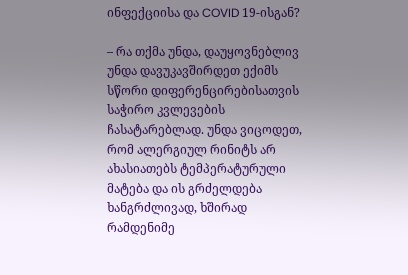ინფექციისა და COVID 19-ისგან?

– რა თქმა უნდა, დაუყოვნებლივ უნდა დავუკავშირდეთ ექიმს სწორი დიფერენცირებისათვის საჭირო კვლევების ჩასატარებლად. უნდა ვიცოდეთ, რომ ალერგიულ რინიტს არ ახასიათებს ტემპერატურული მატება და ის გრძელდება ხანგრძლივად, ხშირად რამდენიმე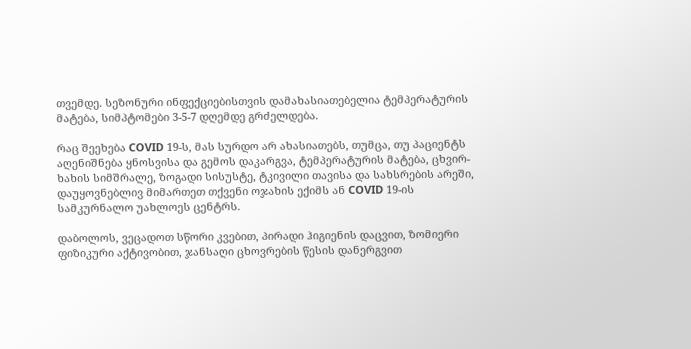თვემდე. სეზონური ინფექციებისთვის დამახასიათებელია ტემპერატურის მატება, სიმპტომები 3-5-7 დღემდე გრძელდება.

რაც შეეხება COVID 19-ს, მას სურდო არ ახასიათებს, თუმცა, თუ პაციენტს აღენიშნება ყნოსვისა და გემოს დაკარგვა, ტემპერატურის მატება, ცხვირ-ხახის სიმშრალე, ზოგადი სისუსტე, ტკივილი თავისა და სახსრების არეში, დაუყოვნებლივ მიმართეთ თქვენი ოჯახის ექიმს ან COVID 19-ის სამკურნალო უახლოეს ცენტრს.

დაბოლოს, ვეცადოთ სწორი კვებით, პირადი ჰიგიენის დაცვით, ზომიერი ფიზიკური აქტივობით, ჯანსაღი ცხოვრების წესის დანერგვით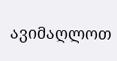ავიმაღლოთ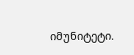იმუნიტეტი.